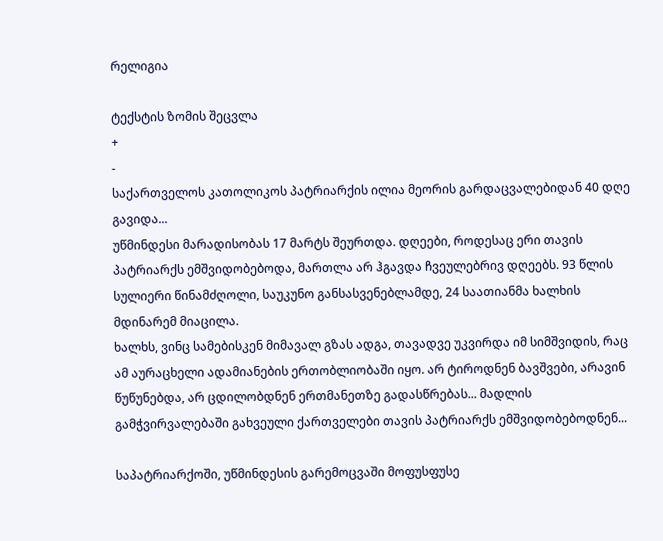რელიგია

ტექსტის ზომის შეცვლა
+
-
საქართველოს კათოლიკოს პატრიარქის ილია მეორის გარდაცვალებიდან 40 დღე გავიდა...
უწმინდესი მარადისობას 17 მარტს შეურთდა. დღეები, როდესაც ერი თავის პატრიარქს ემშვიდობებოდა, მართლა არ ჰგავდა ჩვეულებრივ დღეებს. 93 წლის სულიერი წინამძღოლი, საუკუნო განსასვენებლამდე, 24 საათიანმა ხალხის მდინარემ მიაცილა.
ხალხს, ვინც სამებისკენ მიმავალ გზას ადგა, თავადვე უკვირდა იმ სიმშვიდის, რაც ამ აურაცხელი ადამიანების ერთობლიობაში იყო. არ ტიროდნენ ბავშვები, არავინ წუწუნებდა, არ ცდილობდნენ ერთმანეთზე გადასწრებას... მადლის გამჭვირვალებაში გახვეული ქართველები თავის პატრიარქს ემშვიდობებოდნენ...

საპატრიარქოში, უწმინდესის გარემოცვაში მოფუსფუსე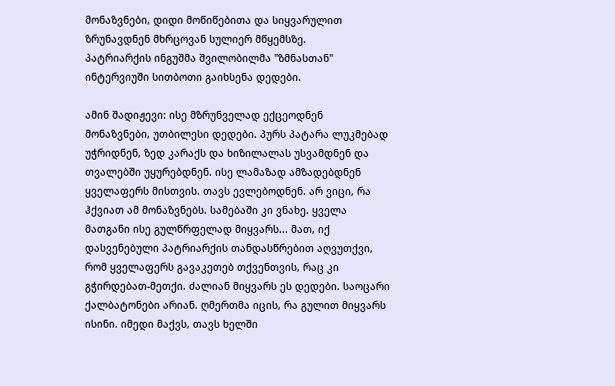მონაზვნები, დიდი მოწიწებითა და სიყვარულით ზრუნავდნენ მხრცოვან სულიერ მწყემსზე.
პატრიარქის ინგუშმა შვილობილმა "ზმნასთან" ინტერვიუში სითბოთი გაიხსენა დედები.

ამინ შადიჟევი: ისე მზრუნველად ექცეოდნენ მონაზვნები, უთბილესი დედები. პურს პატარა ლუკმებად უჭრიდნენ, ზედ კარაქს და ხიზილალას უსვამდნენ და თვალებში უყურებდნენ. ისე ლამაზად ამზადებდნენ ყველაფერს მისთვის. თავს ევლებოდნენ. არ ვიცი, რა ჰქვიათ ამ მონაზვნებს. სამებაში კი ვნახე. ყველა მათგანი ისე გულწრფელად მიყვარს... მათ, იქ დასვენებული პატრიარქის თანდასწრებით აღვუთქვი, რომ ყველაფერს გავაკეთებ თქვენთვის, რაც კი გჭირდებათ-მეთქი. ძალიან მიყვარს ეს დედები. საოცარი ქალბატონები არიან. ღმერთმა იცის, რა გულით მიყვარს ისინი. იმედი მაქვს, თავს ხელში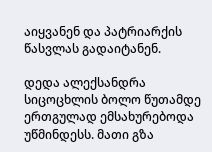აიყვანენ და პატრიარქის წასვლას გადაიტანენ.

დედა ალექსანდრა სიცოცხლის ბოლო წუთამდე ერთგულად ემსახურებოდა უწმინდესს. მათი გზა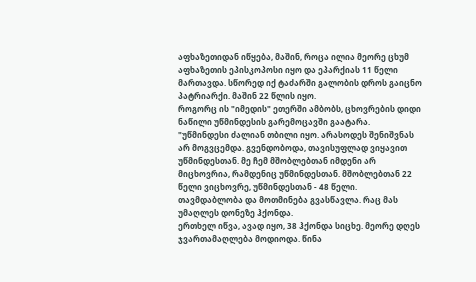აფხაზეთიდან იწყება, მაშინ, როცა ილია მეორე ცხუმ აფხაზეთის ეპისკოპოსი იყო და ეპარქიას 11 წელი მართავდა. სწორედ იქ ტაძარში გალობის დროს გაიცნო პატრიარქი. მაშინ 22 წლის იყო.
როგორც ის "იმედის" ეთერში ამბობს, ცხოვრების დიდი ნაწილი უწმინდესის გარემოცავში გაატარა.
"უწმინდესი ძალიან თბილი იყო. არასოდეს შენიშვნას არ მოგვცემდა. გვენდობოდა, თავისუფლად ვიყავით უწმინდესთან. მე ჩემ მშობლებთან იმდენი არ მიცხოვრია, რამდენიც უწმინდესთან. მშობლებთან 22 წელი ვიცხოვრე, უწმინდესთან - 48 წელი.
თავმდაბლობა და მოთმინება გვასწავლა. რაც მას უმაღლეს დონეზე ჰქონდა.
ერთხელ იწვა, ავად იყო, 38 ჰქონდა სიცხე. მეორე დღეს ჯვართამაღლება მოდიოდა. წინა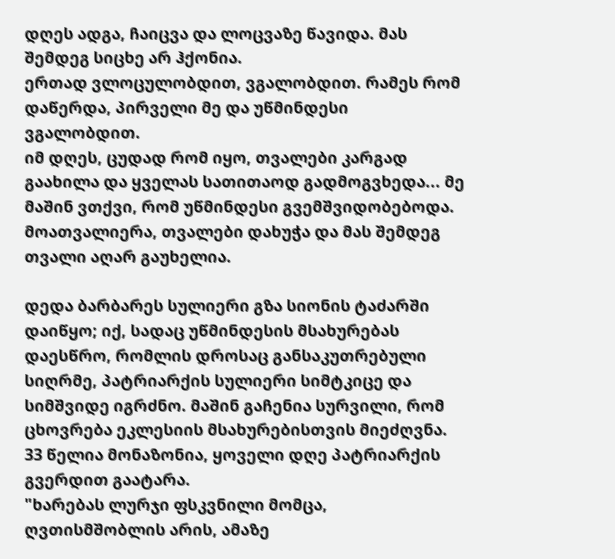დღეს ადგა, ჩაიცვა და ლოცვაზე წავიდა. მას შემდეგ სიცხე არ ჰქონია.
ერთად ვლოცულობდით, ვგალობდით. რამეს რომ დაწერდა, პირველი მე და უწმინდესი ვგალობდით.
იმ დღეს, ცუდად რომ იყო, თვალები კარგად გაახილა და ყველას სათითაოდ გადმოგვხედა... მე მაშინ ვთქვი, რომ უწმინდესი გვემშვიდობებოდა. მოათვალიერა, თვალები დახუჭა და მას შემდეგ თვალი აღარ გაუხელია.

დედა ბარბარეს სულიერი გზა სიონის ტაძარში დაიწყო; იქ, სადაც უწმინდესის მსახურებას დაესწრო, რომლის დროსაც განსაკუთრებული სიღრმე, პატრიარქის სულიერი სიმტკიცე და სიმშვიდე იგრძნო. მაშინ გაჩენია სურვილი, რომ ცხოვრება ეკლესიის მსახურებისთვის მიეძღვნა.
33 წელია მონაზონია, ყოველი დღე პატრიარქის გვერდით გაატარა.
"ხარებას ლურჯი ფსკვნილი მომცა, ღვთისმშობლის არის, ამაზე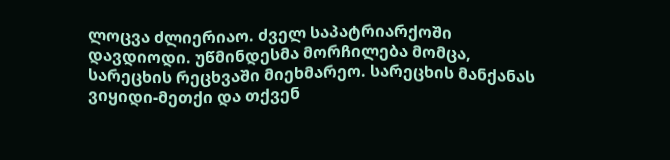ლოცვა ძლიერიაო. ძველ საპატრიარქოში დავდიოდი. უწმინდესმა მორჩილება მომცა, სარეცხის რეცხვაში მიეხმარეო. სარეცხის მანქანას ვიყიდი-მეთქი და თქვენ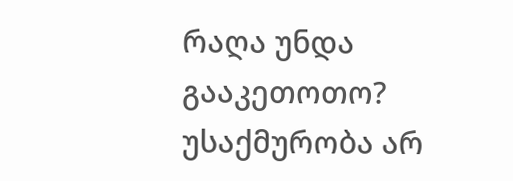რაღა უნდა გააკეთოთო? უსაქმურობა არ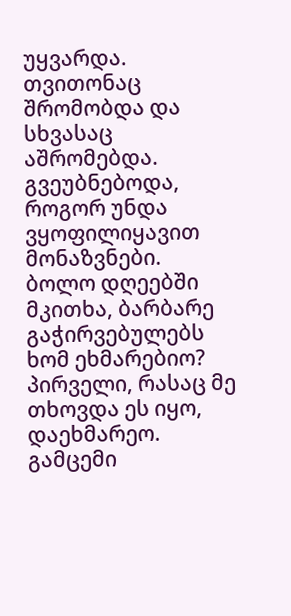უყვარდა. თვითონაც შრომობდა და სხვასაც აშრომებდა. გვეუბნებოდა, როგორ უნდა ვყოფილიყავით მონაზვნები.
ბოლო დღეებში მკითხა, ბარბარე გაჭირვებულებს ხომ ეხმარებიო? პირველი, რასაც მე თხოვდა ეს იყო, დაეხმარეო. გამცემი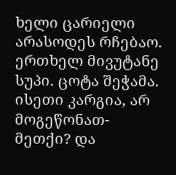ხელი ცარიელი არასოდეს რჩებაო.
ერთხელ მივუტანე სუპი. ცოტა შეჭამა. ისეთი კარგია, არ მოგეწონათ-მეთქი? და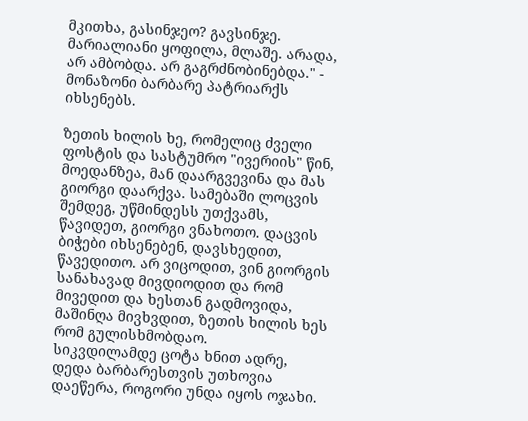მკითხა, გასინჯეო? გავსინჯე. მარიალიანი ყოფილა, მლაშე. არადა, არ ამბობდა. არ გაგრძნობინებდა." - მონაზონი ბარბარე პატრიარქს იხსენებს.

ზეთის ხილის ხე, რომელიც ძველი ფოსტის და სასტუმრო "ივერიის" წინ, მოედანზეა, მან დაარგვევინა და მას გიორგი დაარქვა. სამებაში ლოცვის შემდეგ, უწმინდესს უთქვამს, წავიდეთ, გიორგი ვნახოთო. დაცვის ბიჭები იხსენებენ, დავსხედით, წავედითო. არ ვიცოდით, ვინ გიორგის სანახავად მივდიოდით და რომ მივედით და ხესთან გადმოვიდა, მაშინღა მივხვდით, ზეთის ხილის ხეს რომ გულისხმობდაო.
სიკვდილამდე ცოტა ხნით ადრე, დედა ბარბარესთვის უთხოვია დაეწერა, როგორი უნდა იყოს ოჯახი.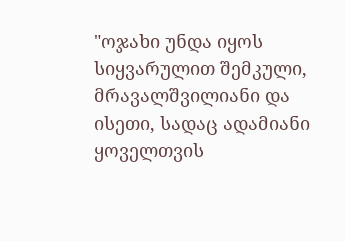"ოჯახი უნდა იყოს სიყვარულით შემკული, მრავალშვილიანი და ისეთი, სადაც ადამიანი ყოველთვის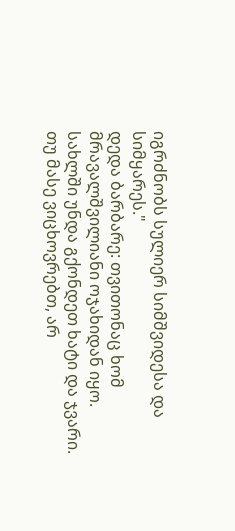იგრძნობს სულიერ სიმშვიდესა და სიმყარეს."
დედა ბარბარე: თვითონაც ხომ მრავალშვილიანი ოჯახიდან იყო. სახლში უნდა გქონდეთ ხატი და ჯვარი. თუ მასე ვიცხოვრებთ, არ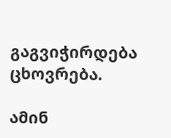გაგვიჭირდება ცხოვრება.

ამინ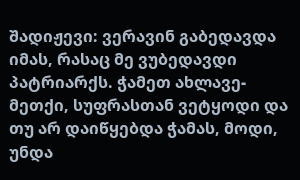შადიჟევი: ვერავინ გაბედავდა იმას, რასაც მე ვუბედავდი პატრიარქს. ჭამეთ ახლავე-მეთქი, სუფრასთან ვეტყოდი და თუ არ დაიწყებდა ჭამას, მოდი, უნდა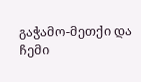გაჭამო-მეთქი და ჩემი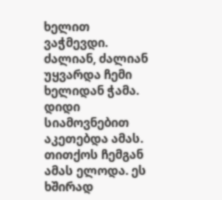ხელით ვაჭმევდი. ძალიან, ძალიან უყვარდა ჩემი ხელიდან ჭამა. დიდი სიამოვნებით აკეთებდა ამას. თითქოს ჩემგან ამას ელოდა. ეს ხშირად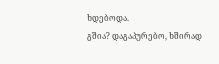ხდებოდა.
გშია? დაგაპურებო, ხშირად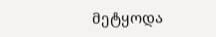მეტყოდა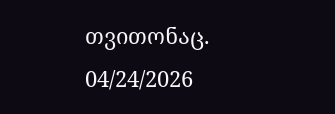თვითონაც.
04/24/2026